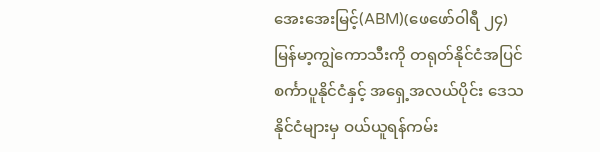အေးအေးမြင့်(ABM)(ဖေဖော်ဝါရီ ၂၄)
မြန်မာ့ကျွဲကောသီးကို တရုတ်နိုင်ငံအပြင် စင်္ကာပူနိုင်ငံနှင့် အရှေ့အလယ်ပိုင်း ဒေသနိုင်ငံများမှ ဝယ်ယူရန်ကမ်း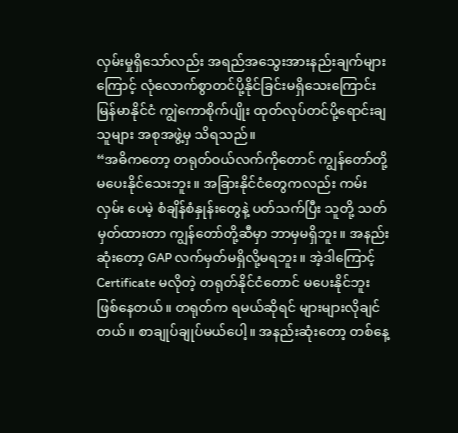လှမ်းမှုရှိသော်လည်း အရည်အသွေးအားနည်းချက်များကြောင့် လုံလောက်စွာတင်ပို့နိုင်ခြင်းမရှိသေးကြောင်း မြန်မာနိုင်ငံ ကျွဲကောစိုက်ပျိုး ထုတ်လုပ်တင်ပို့ရောင်းချသူများ အစုအဖွဲ့မှ သိရသည်။
“အဓိကတော့ တရုတ်ဝယ်လက်ကိုတောင် ကျွန်တော်တို့ မပေးနိုင်သေးဘူး။ အခြားနိုင်ငံတွေကလည်း ကမ်းလှမ်း ပေမဲ့ စံချိန်စံနှုန်းတွေနဲ့ ပတ်သက်ပြီး သူတို့ သတ်မှတ်ထားတာ ကျွန်တော်တို့ဆီမှာ ဘာမှမရှိဘူး။ အနည်းဆုံးတော့ GAP လက်မှတ်မရှိလို့မရဘူး။ အဲ့ဒါကြောင့် Certificate မလိုတဲ့ တရုတ်နိုင်ငံတောင် မပေးနိုင်ဘူး ဖြစ်နေတယ်။ တရုတ်က ရမယ်ဆိုရင် များများလိုချင်တယ်။ စာချုပ်ချုပ်မယ်ပေါ့။ အနည်းဆုံးတော့ တစ်နေ့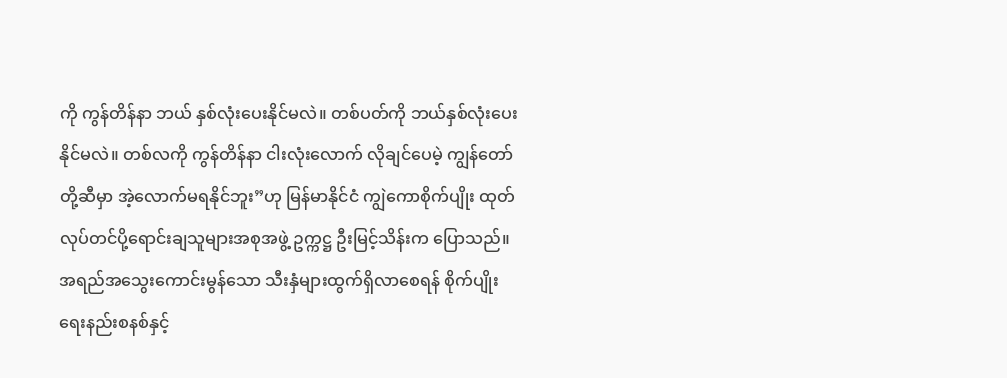ကို ကွန်တိန်နာ ဘယ် နှစ်လုံးပေးနိုင်မလဲ။ တစ်ပတ်ကို ဘယ်နှစ်လုံးပေးနိုင်မလဲ။ တစ်လကို ကွန်တိန်နာ ငါးလုံးလောက် လိုချင်ပေမဲ့ ကျွန်တော်တို့ဆီမှာ အဲ့လောက်မရနိုင်ဘူး”ဟု မြန်မာနိုင်ငံ ကျွဲကောစိုက်ပျိုး ထုတ်လုပ်တင်ပို့ရောင်းချသူများအစုအဖွဲ့ ဥက္ကဋ္ဌ ဦးမြင့်သိန်းက ပြောသည်။
အရည်အသွေးကောင်းမွန်သော သီးနှံများထွက်ရှိလာစေရန် စိုက်ပျိုးရေးနည်းစနစ်နှင့်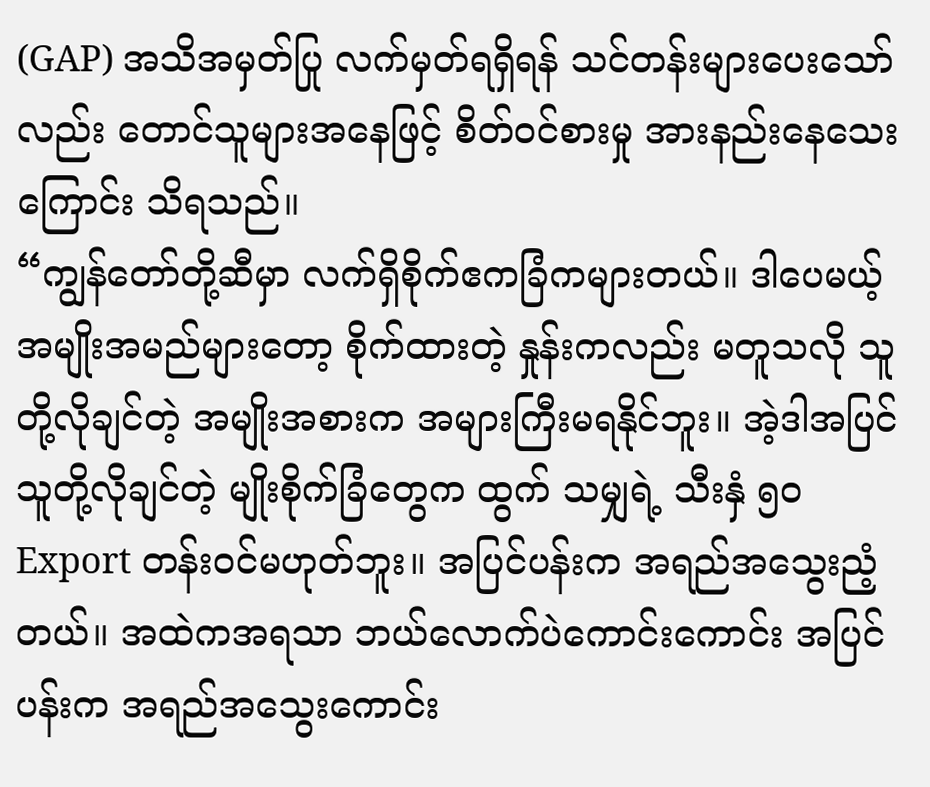(GAP) အသိအမှတ်ပြု လက်မှတ်ရရှိရန် သင်တန်းများပေးသော်လည်း တောင်သူများအနေဖြင့် စိတ်ဝင်စားမှု အားနည်းနေသေးကြောင်း သိရသည်။
“ကျွန်တော်တို့ဆီမှာ လက်ရှိစိုက်ဧကခြံကများတယ်။ ဒါပေမယ့် အမျိုးအမည်များတော့ စိုက်ထားတဲ့ နှုန်းကလည်း မတူသလို သူတို့လိုချင်တဲ့ အမျိုးအစားက အများကြီးမရနိုင်ဘူး။ အဲ့ဒါအပြင် သူတို့လိုချင်တဲ့ မျိုးစိုက်ခြံတွေက ထွက် သမျှရဲ့ သီးနှံ ၅၀ Export တန်းဝင်မဟုတ်ဘူး။ အပြင်ပန်းက အရည်အသွေးညံ့တယ်။ အထဲကအရသာ ဘယ်လောက်ပဲကောင်းကောင်း အပြင်ပန်းက အရည်အသွေးကောင်း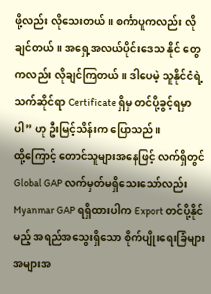ဖို့လည်း လိုသေးတယ်။ စင်္ကာပူကလည်း လိုချင်တယ်။ အရှေ့အလယ်ပိုင်းဒေသ နိုင် တွေကလည်း လိုချင်ကြတယ်။ ဒါပေမဲ့ သူနိုင်ငံရဲ့ သက်ဆိုင်ရာ Certificate ရှိမှ တင်ပို့ခွင့်ရမှာပါ” ဟု ဦးမြင့်သိန်းက ပြောသည်။
ထို့ကြောင့် တောင်သူများအနေဖြင့် လက်ရှိတွင် Global GAP လက်မှတ်မရှိသေးသော်လည်း Myanmar GAP ရရှိထားပါက Export တင်ပို့နိုင်မည့် အရည်အသွေးရှိသော စိုက်ပျိုးရေးခြံများ အများအ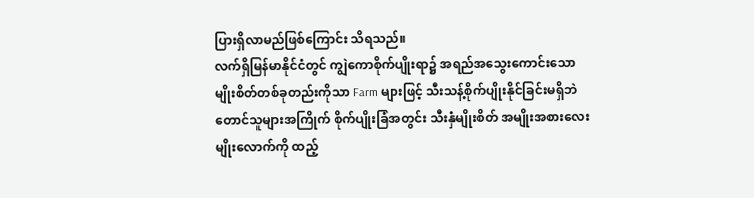ပြားရှိလာမည်ဖြစ်ကြောင်း သိရသည်။
လက်ရှိမြန်မာနိုင်ငံတွင် ကျွဲကောစိုက်ပျိုးရာ၌ အရည်အသွေးကောင်းသော မျိုးစိတ်တစ်ခုတည်းကိုသာ Farm များဖြင့် သီးသန့်စိုက်ပျိုးနိုင်ခြင်းမရှိဘဲ တောင်သူများအကြိုက် စိုက်ပျိုးခြံအတွင်း သီးနှံမျိုးစိတ် အမျိုးအစားလေးမျိုးလောက်ကို ထည့်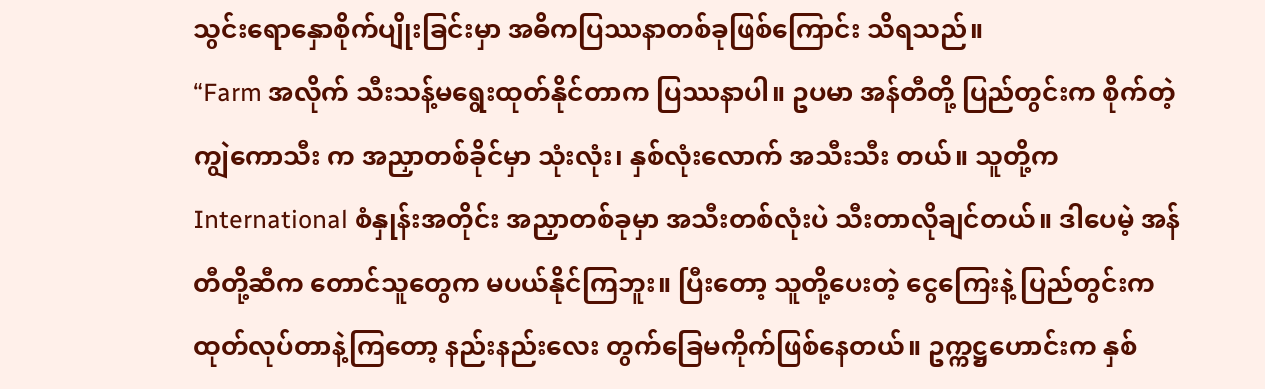သွင်းရောနှောစိုက်ပျိုးခြင်းမှာ အဓိကပြဿနာတစ်ခုဖြစ်ကြောင်း သိရသည်။
“Farm အလိုက် သီးသန့်မရွေးထုတ်နိုင်တာက ပြဿနာပါ။ ဥပမာ အန်တီတို့ ပြည်တွင်းက စိုက်တဲ့ ကျွဲကောသီး က အညှာတစ်ခိုင်မှာ သုံးလုံး၊ နှစ်လုံးလောက် အသီးသီး တယ်။ သူတို့က International စံနှုန်းအတိုင်း အညှာတစ်ခုမှာ အသီးတစ်လုံးပဲ သီးတာလိုချင်တယ်။ ဒါပေမဲ့ အန် တီတို့ဆီက တောင်သူတွေက မပယ်နိုင်ကြဘူး။ ပြီးတော့ သူတို့ပေးတဲ့ ငွေကြေးနဲ့ ပြည်တွင်းက ထုတ်လုပ်တာနဲ့ကြတော့ နည်းနည်းလေး တွက်ခြေမကိုက်ဖြစ်နေတယ်။ ဥက္ကဋ္ဌဟောင်းက နှစ်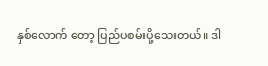နှစ်လောက် တော့ ပြည်ပစမ်းပို့သေးတယ်။ ဒါ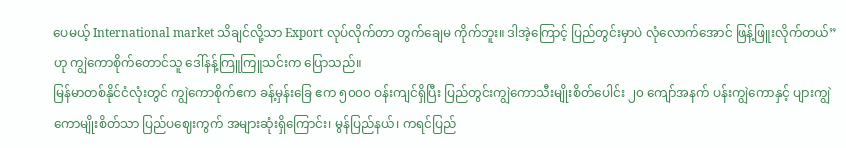ပေမယ့် International market သိချင်လို့သာ Export လုပ်လိုက်တာ တွက်ချေမ ကိုက်ဘူး။ ဒါအဲ့ကြောင့် ပြည်တွင်းမှာပဲ လုံလောက်အောင် ဖြန့်ဖြူးလိုက်တယ်” ဟု ကျွဲကောစိုက်တောင်သူ ဒေါ်နန့်ကြူကြူသင်းက ပြောသည်။
မြန်မာတစ်နိုင်ငံလုံးတွင် ကျွဲကောစိုက်ဧက ခန့်မှန်းခြေ ဧက ၅၀၀၀ ဝန်းကျင်ရှိပြီး ပြည်တွင်းကျွဲကောသီးမျိုးစိတ်ပေါင်း ၂၀ ကျော်အနက် ပန်းကျွဲကောနှင့် ပျားကျွဲကောမျိုးစိတ်သာ ပြည်ပဈေးကွက် အများဆုံးရှိကြောင်း၊ မွန်ပြည်နယ်၊ ကရင်ပြည်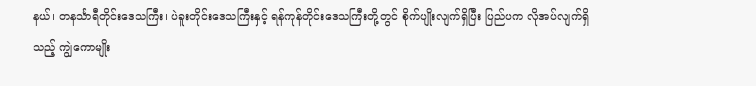နယ်၊ တနင်္သာရီတိုင်းဒေသကြီး၊ ပဲခူးတိုင်းဒေသကြီးနှင့် ရန်ကုန်တိုင်းဒေသကြီးတို့တွင် စိုက်ပျိုးလျက်ရှိပြီး ပြည်ပက လိုအပ်လျက်ရှိသည့် ကျွဲကောမျိုး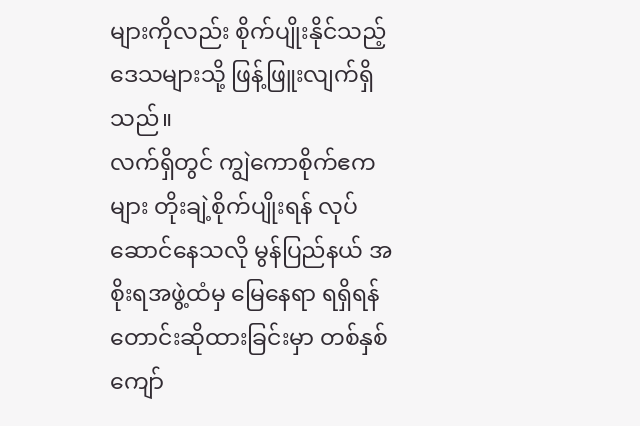များကိုလည်း စိုက်ပျိုးနိုင်သည့် ဒေသများသို့ ဖြန့်ဖြူးလျက်ရှိသည်။
လက်ရှိတွင် ကျွဲကောစိုက်ဧကများ တိုးချဲ့စိုက်ပျိုးရန် လုပ်ဆောင်နေသလို မွန်ပြည်နယ် အစိုးရအဖွဲ့ထံမှ မြေနေရာ ရရှိရန် တောင်းဆိုထားခြင်းမှာ တစ်နှစ်ကျော်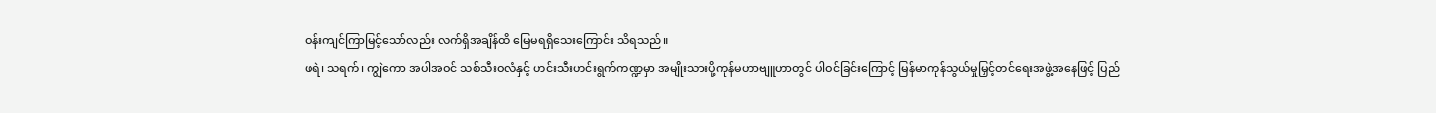ဝန်းကျင်ကြာမြင့်သော်လည်း လက်ရှိအချိန်ထိ မြေမရရှိသေးကြောင်း သိရသည်။
ဖရဲ၊ သရက်၊ ကျွဲကော အပါအဝင် သစ်သီးဝလံနှင့် ဟင်းသီးဟင်းရွက်ကဏ္ဍမှာ အမျိုးသားပို့ကုန်မဟာဗျူဟာတွင် ပါဝင်ခြင်းကြောင့် မြန်မာကုန်သွယ်မှုမြှင့်တင်ရေးအဖွဲ့အနေဖြင့် ပြည်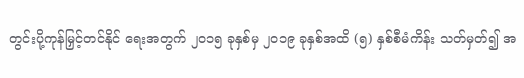တွင်းပို့ကုန်မြှင့်တင်နိုင် ရေးအတွက် ၂၀၁၅ ခုနှစ်မှ ၂၀၁၉ ခုနှစ်အထိ (၅) နှစ်စီမံကိန်း သတ်မှတ်၍ အ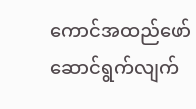ကောင်အထည်ဖော်ဆောင်ရွက်လျက်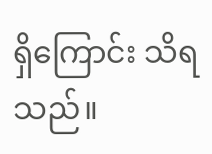ရှိကြောင်း သိရသည်။